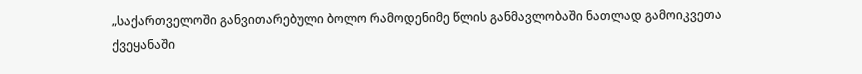„საქართველოში განვითარებული ბოლო რამოდენიმე წლის განმავლობაში ნათლად გამოიკვეთა ქვეყანაში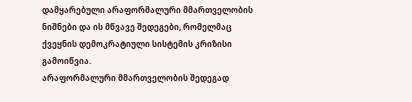დამყარებული არაფორმალური მმართველობის ნიშნები და ის მწვავე შედეგები, რომელმაც ქვეყნის დემოკრატიული სისტემის კრიზისი გამოიწვია.
არაფორმალური მმართველობის შედეგად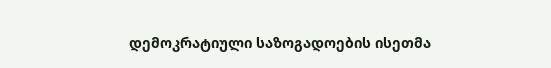დემოკრატიული საზოგადოების ისეთმა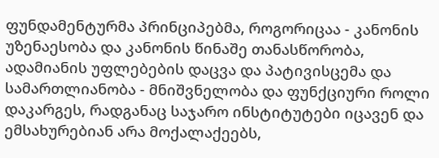ფუნდამენტურმა პრინციპებმა, როგორიცაა - კანონის უზენაესობა და კანონის წინაშე თანასწორობა, ადამიანის უფლებების დაცვა და პატივისცემა და სამართლიანობა - მნიშვნელობა და ფუნქციური როლი დაკარგეს, რადგანაც საჯარო ინსტიტუტები იცავენ და ემსახურებიან არა მოქალაქეებს,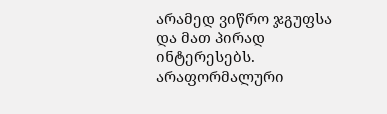არამედ ვიწრო ჯგუფსა და მათ პირად ინტერესებს. არაფორმალური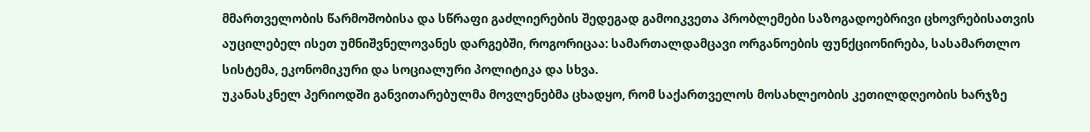მმართველობის წარმოშობისა და სწრაფი გაძლიერების შედეგად გამოიკვეთა პრობლემები საზოგადოებრივი ცხოვრებისათვის აუცილებელ ისეთ უმნიშვნელოვანეს დარგებში, როგორიცაა: სამართალდამცავი ორგანოების ფუნქციონირება, სასამართლო სისტემა, ეკონომიკური და სოციალური პოლიტიკა და სხვა.
უკანასკნელ პერიოდში განვითარებულმა მოვლენებმა ცხადყო, რომ საქართველოს მოსახლეობის კეთილდღეობის ხარჯზე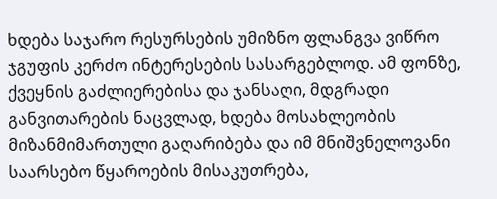ხდება საჯარო რესურსების უმიზნო ფლანგვა ვიწრო ჯგუფის კერძო ინტერესების სასარგებლოდ. ამ ფონზე, ქვეყნის გაძლიერებისა და ჯანსაღი, მდგრადი განვითარების ნაცვლად, ხდება მოსახლეობის მიზანმიმართული გაღარიბება და იმ მნიშვნელოვანი საარსებო წყაროების მისაკუთრება,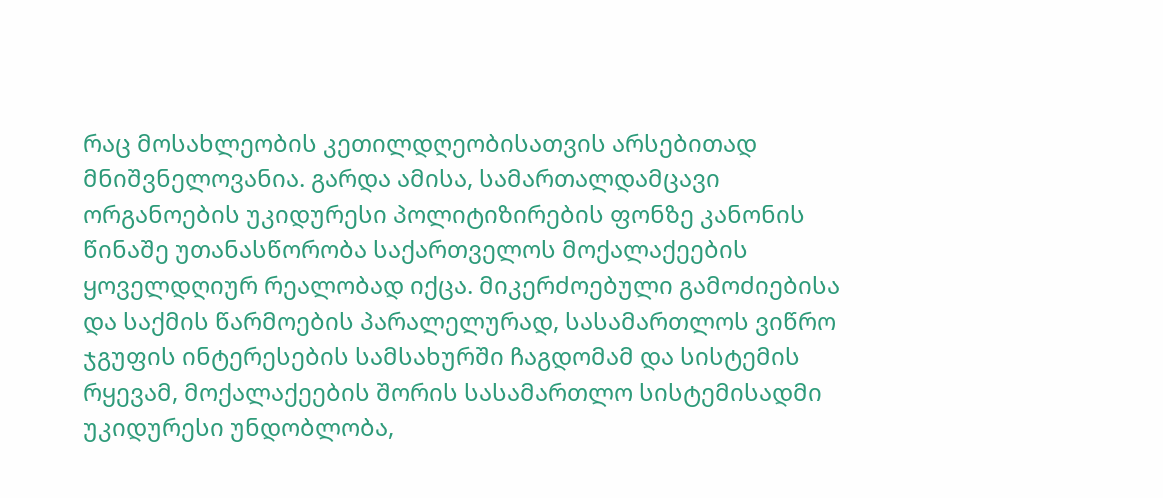რაც მოსახლეობის კეთილდღეობისათვის არსებითად მნიშვნელოვანია. გარდა ამისა, სამართალდამცავი ორგანოების უკიდურესი პოლიტიზირების ფონზე კანონის წინაშე უთანასწორობა საქართველოს მოქალაქეების ყოველდღიურ რეალობად იქცა. მიკერძოებული გამოძიებისა და საქმის წარმოების პარალელურად, სასამართლოს ვიწრო ჯგუფის ინტერესების სამსახურში ჩაგდომამ და სისტემის რყევამ, მოქალაქეების შორის სასამართლო სისტემისადმი უკიდურესი უნდობლობა,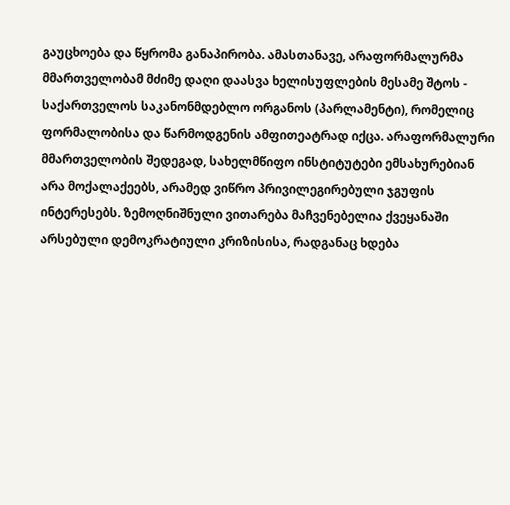გაუცხოება და წყრომა განაპირობა. ამასთანავე, არაფორმალურმა მმართველობამ მძიმე დაღი დაასვა ხელისუფლების მესამე შტოს - საქართველოს საკანონმდებლო ორგანოს (პარლამენტი), რომელიც ფორმალობისა და წარმოდგენის ამფითეატრად იქცა. არაფორმალური მმართველობის შედეგად, სახელმწიფო ინსტიტუტები ემსახურებიან არა მოქალაქეებს, არამედ ვიწრო პრივილეგირებული ჯგუფის ინტერესებს. ზემოღნიშნული ვითარება მაჩვენებელია ქვეყანაში არსებული დემოკრატიული კრიზისისა, რადგანაც ხდება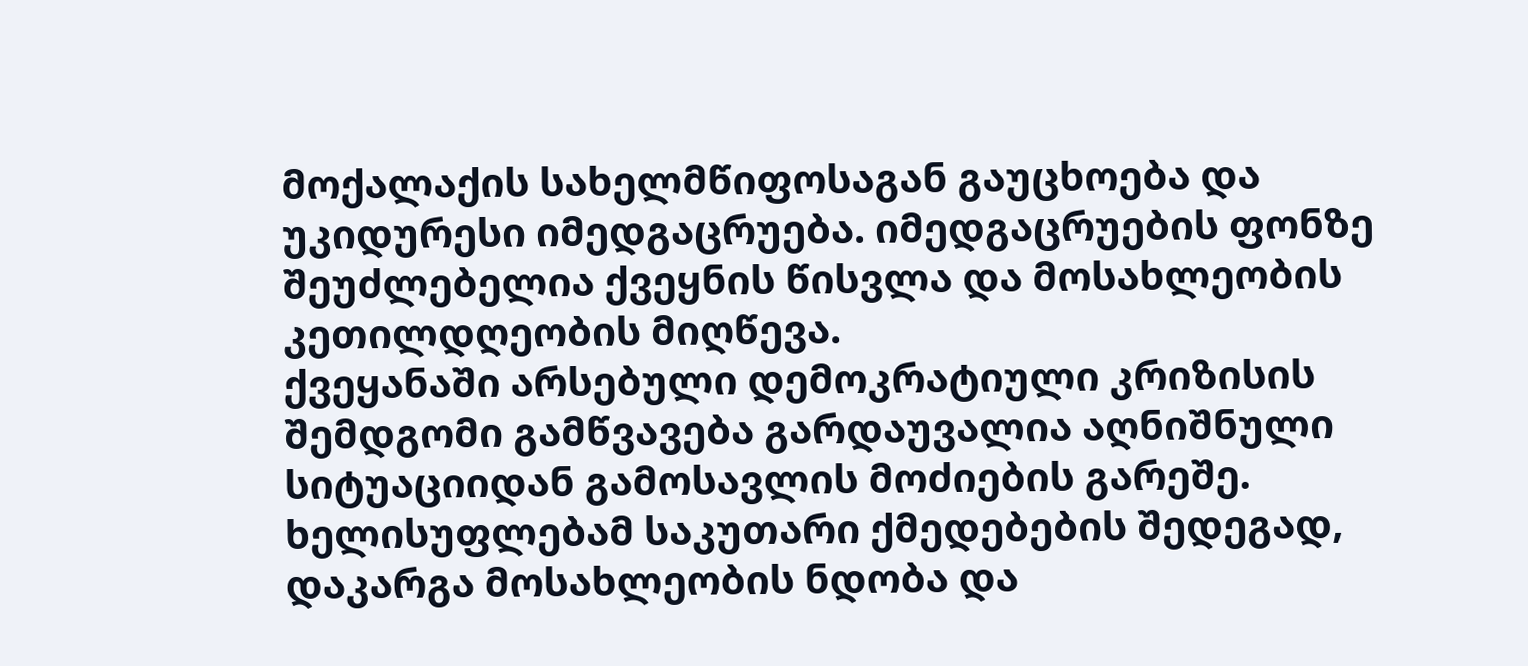მოქალაქის სახელმწიფოსაგან გაუცხოება და უკიდურესი იმედგაცრუება. იმედგაცრუების ფონზე შეუძლებელია ქვეყნის წისვლა და მოსახლეობის კეთილდღეობის მიღწევა.
ქვეყანაში არსებული დემოკრატიული კრიზისის შემდგომი გამწვავება გარდაუვალია აღნიშნული სიტუაციიდან გამოსავლის მოძიების გარეშე. ხელისუფლებამ საკუთარი ქმედებების შედეგად, დაკარგა მოსახლეობის ნდობა და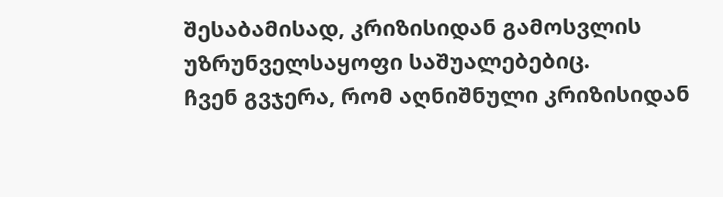შესაბამისად, კრიზისიდან გამოსვლის უზრუნველსაყოფი საშუალებებიც.
ჩვენ გვჯერა, რომ აღნიშნული კრიზისიდან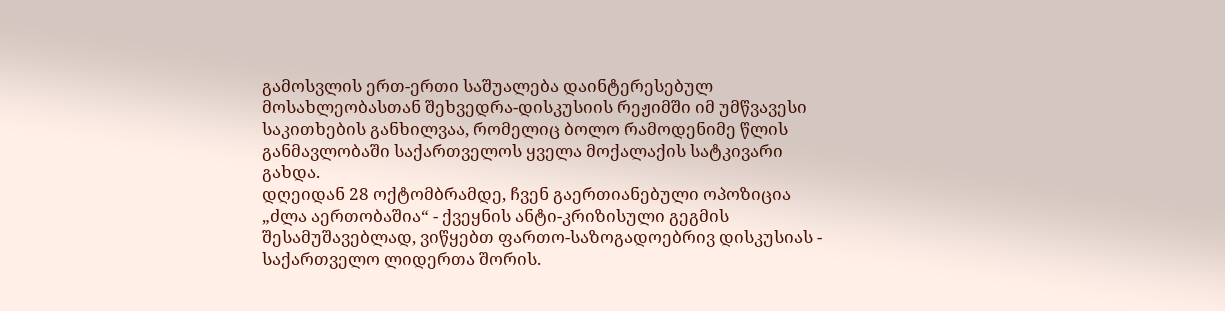გამოსვლის ერთ-ერთი საშუალება დაინტერესებულ მოსახლეობასთან შეხვედრა-დისკუსიის რეჟიმში იმ უმწვავესი საკითხების განხილვაა, რომელიც ბოლო რამოდენიმე წლის განმავლობაში საქართველოს ყველა მოქალაქის სატკივარი გახდა.
დღეიდან 28 ოქტომბრამდე, ჩვენ გაერთიანებული ოპოზიცია „ძლა აერთობაშია“ - ქვეყნის ანტი-კრიზისული გეგმის შესამუშავებლად, ვიწყებთ ფართო-საზოგადოებრივ დისკუსიას - საქართველო ლიდერთა შორის.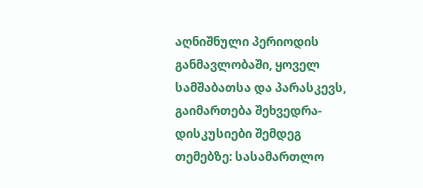აღნიშნული პერიოდის განმავლობაში, ყოველ სამშაბათსა და პარასკევს, გაიმართება შეხვედრა-დისკუსიები შემდეგ თემებზე: სასამართლო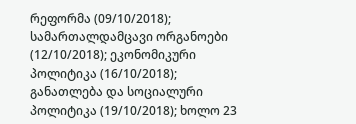რეფორმა (09/10/2018); სამართალდამცავი ორგანოები (12/10/2018); ეკონომიკური პოლიტიკა (16/10/2018); განათლება და სოციალური პოლიტიკა (19/10/2018); ხოლო 23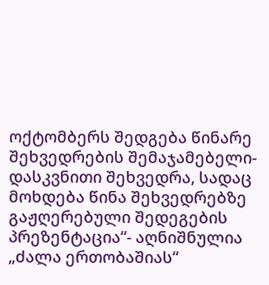ოქტომბერს შედგება წინარე შეხვედრების შემაჯამებელი-დასკვნითი შეხვედრა, სადაც მოხდება წინა შეხვედრებზე გაჟღერებული შედეგების პრეზენტაცია“- აღნიშნულია „ძალა ერთობაშიას“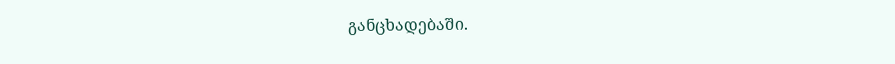განცხადებაში.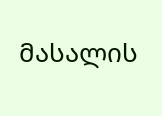მასალის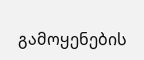გამოყენების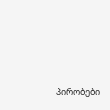პირობები